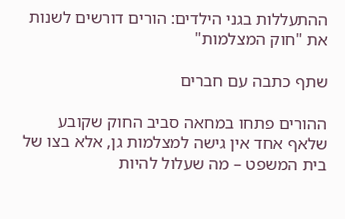ההתעללות בגני הילדים: הורים דורשים לשנות את "חוק המצלמות"

שתף כתבה עם חברים

ההורים פתחו במחאה סביב החוק שקובע שלאף אחד אין גישה למצלמות גן, אלא בצו של בית המשפט – מה שעלול להיות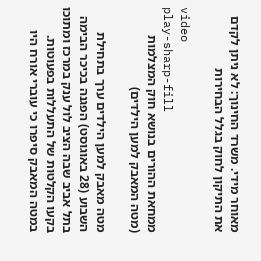מאוחר מידי. משרד החינוך: לא ניתן לקדם את התיקון לחוק בגלל הבחירות

video
play-sharp-fill
ממחאת ההורים בנושא חוק המצלמות (מטה המאבק למען הילדים)

מטה מאבק למען הילדים ערך בתחילת השבוע (28 באוגוסט) הפגנה בכיכר הבימה בתל אביב שבה הציב לול ענק במרכז ומתוכו בקעו הקלטות של התעללות בפעוטות. במטה המאבק סיפרו כי עוברי אורח היו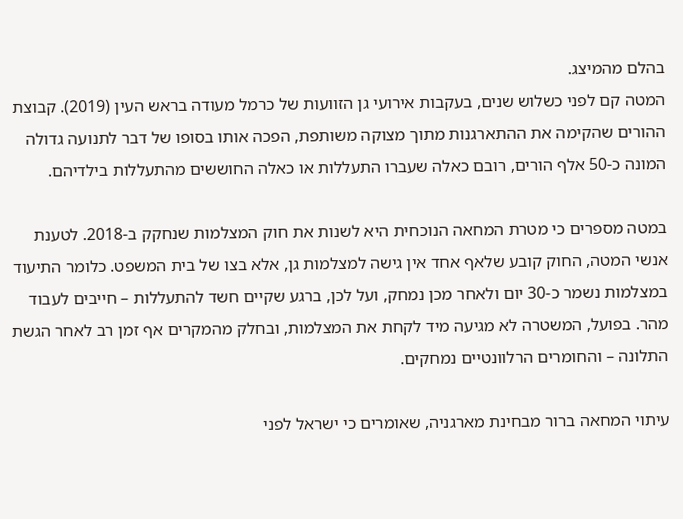בהלם מהמיצג.
המטה קם לפני כשלוש שנים, בעקבות אירועי גן הזוועות של כרמל מעודה בראש העין (2019). קבוצת ההורים שהקימה את ההתארגנות מתוך מצוקה משותפת, הפכה אותו בסופו של דבר לתנועה גדולה המונה כ-50 אלף הורים, רובם כאלה שעברו התעללות או כאלה החוששים מהתעללות בילדיהם.

במטה מספרים כי מטרת המחאה הנוכחית היא לשנות את חוק המצלמות שנחקק ב-2018. לטענת אנשי המטה, החוק קובע שלאף אחד אין גישה למצלמות גן, אלא בצו של בית המשפט. כלומר התיעוד במצלמות נשמר כ-30 יום ולאחר מכן נמחק, ועל לכן, ברגע שקיים חשד להתעללות – חייבים לעבוד מהר. בפועל, המשטרה לא מגיעה מיד לקחת את המצלמות, ובחלק מהמקרים אף זמן רב לאחר הגשת התלונה – והחומרים הרלוונטיים נמחקים.

עיתוי המחאה ברור מבחינת מארגניה, שאומרים כי ישראל לפני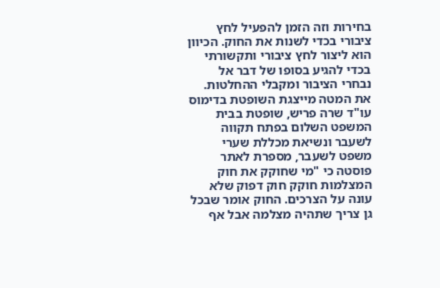בחירות וזה הזמן להפעיל לחץ ציבורי בכדי לשנות את החוק. הכיוון הוא ליצור לחץ ציבורי ותקשורתי בכדי להגיע בסופו של דבר אל נבחרי הציבור ומקבלי ההחלטות.
את המטה מייצגת השופטת בדימוס עו"ד שרה פריש, שופטת בבית המשפט השלום בפתח תקווה לשעבר ונשיאת מכללת שערי משפט לשעבר, מספרת לאתר פוסטה כי "מי שחוקק את חוק המצלמות חוקק חוק דפוק שלא עונה על הצרכים. החוק אומר שבכל גן צריך שתהיה מצלמה אבל אף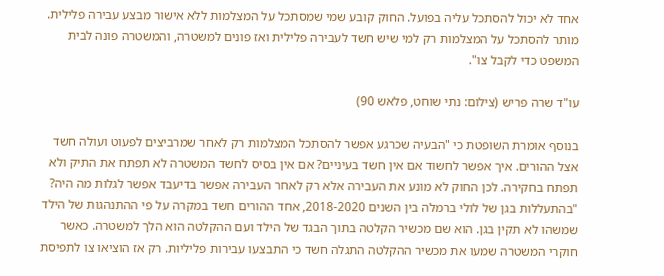אחד לא יכול להסתכל עליה בפועל. החוק קובע שמי שמסתכל על המצלמות ללא אישור מבצע עבירה פלילית. מותר להסתכל על המצלמות רק למי שיש חשד לעבירה פלילית ואז פונים למשטרה, והמשטרה פונה לבית המשפט כדי לקבל צו".

עו"ד שרה פריש (צילום: נתי שוחט, פלאש 90)

בנוסף אומרת השופטת כי "הבעיה שכרגע אפשר להסתכל המצלמות רק לאחר שמרביצים לפעוט ועולה חשד אצל ההורים. איך אפשר לחשוד אם אין חשד בעיניים? אם אין בסיס לחשד המשטרה לא תפתח את התיק ולא תפתח בחקירה. לכן החוק לא מונע את העבירה אלא רק לאחר העבירה אפשר בדיעבד אפשר לגלות מה היה? "בהתעללות בגן של לולי ברמלה בין השנים 2018-2020, אחד ההורים חשד במקרה על פי ההתנהגות של הילד שמשהו לא תקין בגן. הוא שם מכשיר הקלטה בתוך הבגד של הילד ועם ההקלטה הוא הלך למשטרה. כאשר חוקרי המשטרה שמעו את מכשיר ההקלטה התגלה חשד כי התבצעו עבירות פליליות. רק אז הוציאו צו לתפיסת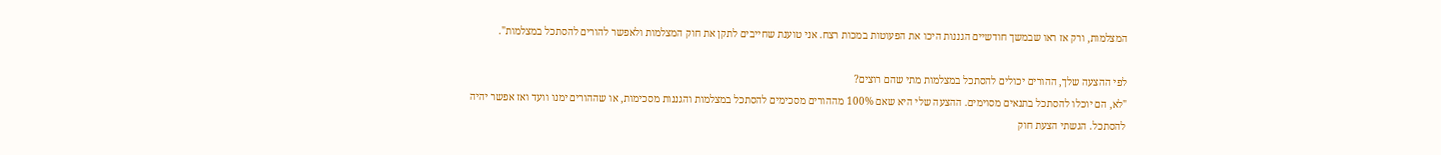המצלמות, ורק אז ראו שבמשך חודשיים הגננות היכו את הפעוטות במכות רצח. אני טוענת שחייבים לתקן את חוק המצלמות ולאפשר להורים להסתכל במצלמות".

לפי ההצעה שלך, ההורים יכולים להסתכל במצלמות מתי שהם רוצים?
"לא, הם יוכלו להסתכל בתנאים מסוימים. ההצעה שלי היא שאם 100% מההורים מסכימים להסתכל במצלמות והגננות מסכימות, או שההורים ימנו וועד ואז אפשר יהיה להסתכל. הגשתי הצעת חוק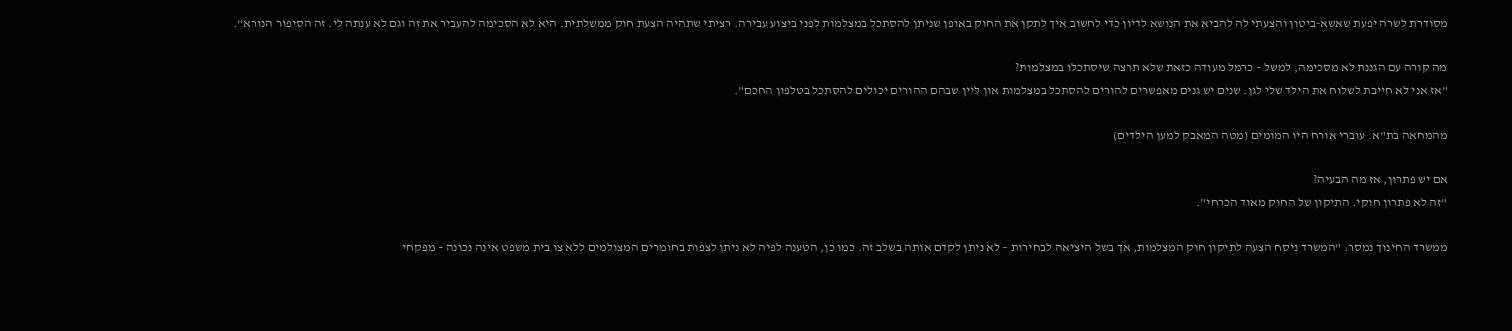מסודרת לשרה יפעת שאשא-ביטון והצעתי לה להביא את הנושא לדיון כדי לחשוב איך לתקן את החוק באופן שניתן להסתכל במצלמות לפני ביצוע עבירה. רציתי שתהיה הצעת חוק ממשלתית. היא לא הסכימה להעביר את זה וגם לא ענתה לי. זה הסיפור הנורא".

מה קורה עם הגננת לא מסכימה, למשל – כרמל מעודה כזאת שלא תרצה שיסתכלו במצלמות?
"אז אני לא חייבת לשלוח את הילד שלי לגן. שנים יש גנים מאפשרים להורים להסתכל במצלמות און ליין שבהם ההורים יכולים להסתכל בטלפון החכם".

מהמחאה בת"א. עוברי אורח היו המומים (מטה המאבק למען הילדים)

אם יש פתרון, אז מה הבעיה?
"זה לא פתרון חוקי. התיקון של החוק מאוד הכרחי".

ממשרד החינוך נמסר: "המשרד ניסח הצעה לתיקון חוק המצלמות, אך בשל היציאה לבחירות – לא ניתן לקדם אותה בשלב זה. כמו כן, הטענה לפיה לא ניתן לצפות בחומרים המצולמים ללא צו בית משפט אינה נכונה – מפקחי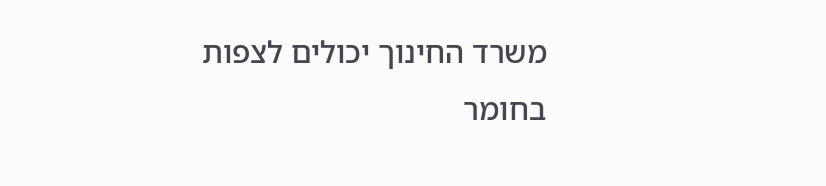משרד החינוך יכולים לצפות בחומר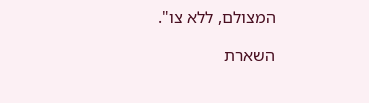המצולם, ללא צו".

השארת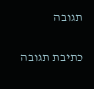תגובה

כתיבת תגובה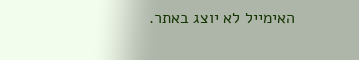האימייל לא יוצג באתר.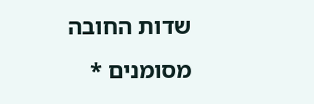שדות החובה מסומנים *